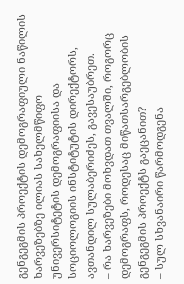გენგეგმის პროექტის დემოგრაფიული ნაწილის ხარვეზებზე ილიას სახელმწიფო უნივერსიტეტის დემოგრაფიისა და სოციოლოგიის ინსტიტუტის დირექტორს, ავთანდილ სულაბერიძეს, გავესაუბრეთ.
– რა ხარვეზები მოხვდათ თვალში, როგორც დემოგრაფს, როდესაც მიწათსარგებლობის გენგეგმის პროექტს გაეცანით?
– სულ სხვანაირი წარმოდგენა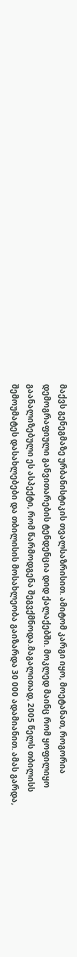მაქვს გენეგმაზე ურბანისტიკის თვალსაზრისით. ამიტომ კარგი იყო, მოეტანათ, როგორია დემოგრაფიული განვითარების ტენდენცია დიდ ქალაქებში. მოკლედ მაინც რომ ყოფილიყო გაანალიზებული ეს ასპექტი, რომ წარმოდგენა შეგვქმნოდა.მაგალითად, 2005 წელს თბილისს შემოუმატეს დასახლებები და თბილისის მოსახლეობა გაიზარდა 30 000 ადამიანით. ამას გარდა,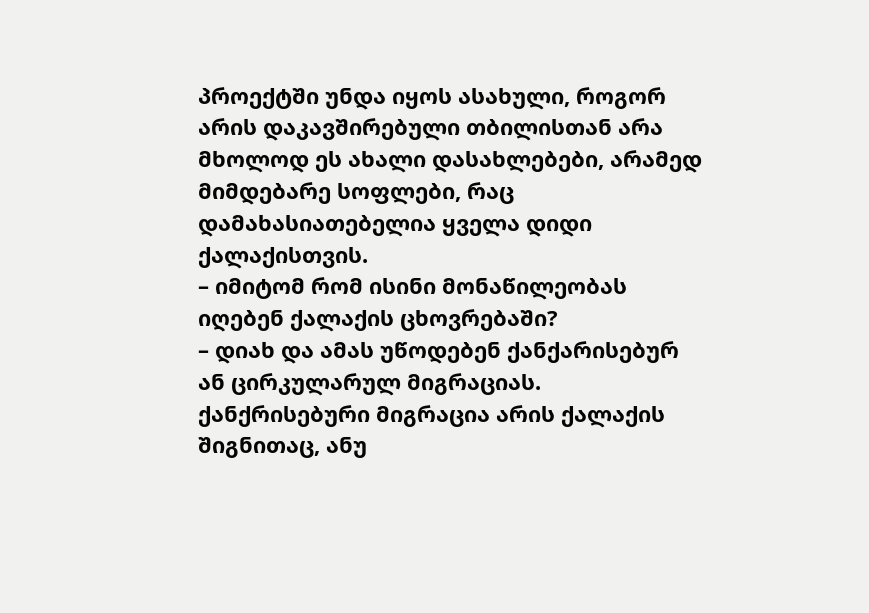პროექტში უნდა იყოს ასახული, როგორ არის დაკავშირებული თბილისთან არა მხოლოდ ეს ახალი დასახლებები, არამედ მიმდებარე სოფლები, რაც დამახასიათებელია ყველა დიდი ქალაქისთვის.
– იმიტომ რომ ისინი მონაწილეობას იღებენ ქალაქის ცხოვრებაში?
– დიახ და ამას უწოდებენ ქანქარისებურ ან ცირკულარულ მიგრაციას. ქანქრისებური მიგრაცია არის ქალაქის შიგნითაც, ანუ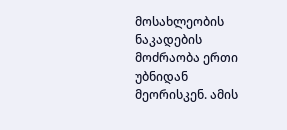მოსახლეობის ნაკადების მოძრაობა ერთი უბნიდან მეორისკენ. ამის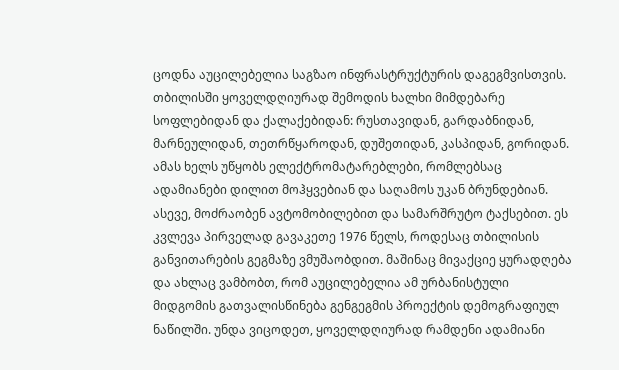ცოდნა აუცილებელია საგზაო ინფრასტრუქტურის დაგეგმვისთვის. თბილისში ყოველდღიურად შემოდის ხალხი მიმდებარე სოფლებიდან და ქალაქებიდან: რუსთავიდან, გარდაბნიდან, მარნეულიდან, თეთრწყაროდან, დუშეთიდან, კასპიდან, გორიდან. ამას ხელს უწყობს ელექტრომატარებლები, რომლებსაც ადამიანები დილით მოჰყვებიან და საღამოს უკან ბრუნდებიან. ასევე, მოძრაობენ ავტომობილებით და სამარშრუტო ტაქსებით. ეს კვლევა პირველად გავაკეთე 1976 წელს, როდესაც თბილისის განვითარების გეგმაზე ვმუშაობდით. მაშინაც მივაქციე ყურადღება და ახლაც ვამბობთ, რომ აუცილებელია ამ ურბანისტული მიდგომის გათვალისწინება გენგეგმის პროექტის დემოგრაფიულ ნაწილში. უნდა ვიცოდეთ, ყოველდღიურად რამდენი ადამიანი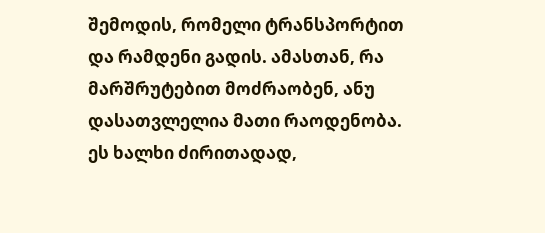შემოდის, რომელი ტრანსპორტით და რამდენი გადის. ამასთან, რა მარშრუტებით მოძრაობენ, ანუ დასათვლელია მათი რაოდენობა. ეს ხალხი ძირითადად,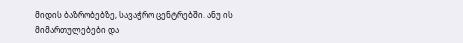მიდის ბაზრობებზე, სავაჭრო ცენტრებში. ანუ ის მიმართულებები და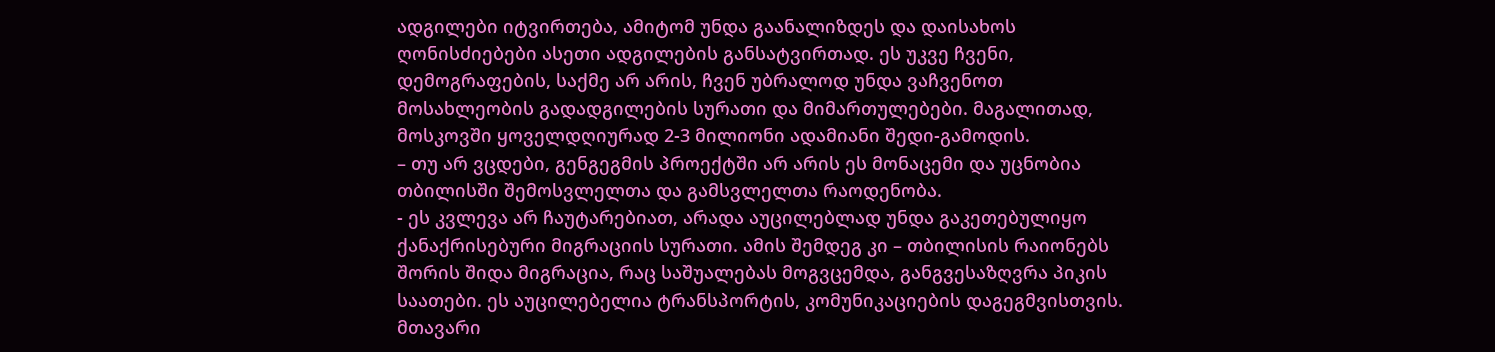ადგილები იტვირთება, ამიტომ უნდა გაანალიზდეს და დაისახოს ღონისძიებები ასეთი ადგილების განსატვირთად. ეს უკვე ჩვენი, დემოგრაფების, საქმე არ არის, ჩვენ უბრალოდ უნდა ვაჩვენოთ მოსახლეობის გადადგილების სურათი და მიმართულებები. მაგალითად, მოსკოვში ყოველდღიურად 2-3 მილიონი ადამიანი შედი-გამოდის.
– თუ არ ვცდები, გენგეგმის პროექტში არ არის ეს მონაცემი და უცნობია თბილისში შემოსვლელთა და გამსვლელთა რაოდენობა.
- ეს კვლევა არ ჩაუტარებიათ, არადა აუცილებლად უნდა გაკეთებულიყო ქანაქრისებური მიგრაციის სურათი. ამის შემდეგ კი – თბილისის რაიონებს შორის შიდა მიგრაცია, რაც საშუალებას მოგვცემდა, განგვესაზღვრა პიკის საათები. ეს აუცილებელია ტრანსპორტის, კომუნიკაციების დაგეგმვისთვის. მთავარი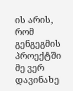ის არის, რომ გენგეგმის პროექტში მე ვერ დავინახე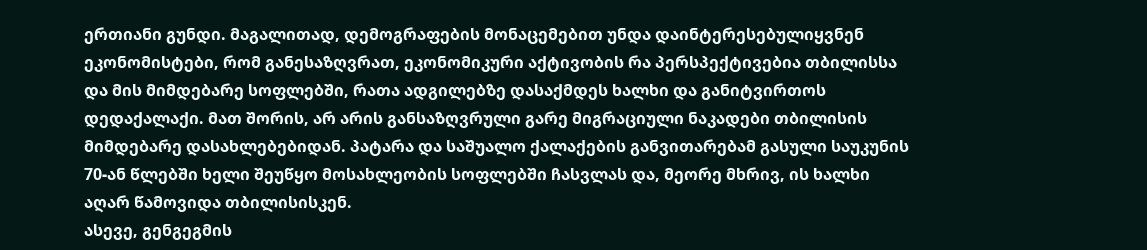ერთიანი გუნდი. მაგალითად, დემოგრაფების მონაცემებით უნდა დაინტერესებულიყვნენ ეკონომისტები, რომ განესაზღვრათ, ეკონომიკური აქტივობის რა პერსპექტივებია თბილისსა და მის მიმდებარე სოფლებში, რათა ადგილებზე დასაქმდეს ხალხი და განიტვირთოს დედაქალაქი. მათ შორის, არ არის განსაზღვრული გარე მიგრაციული ნაკადები თბილისის მიმდებარე დასახლებებიდან. პატარა და საშუალო ქალაქების განვითარებამ გასული საუკუნის 70-ან წლებში ხელი შეუწყო მოსახლეობის სოფლებში ჩასვლას და, მეორე მხრივ, ის ხალხი აღარ წამოვიდა თბილისისკენ.
ასევე, გენგეგმის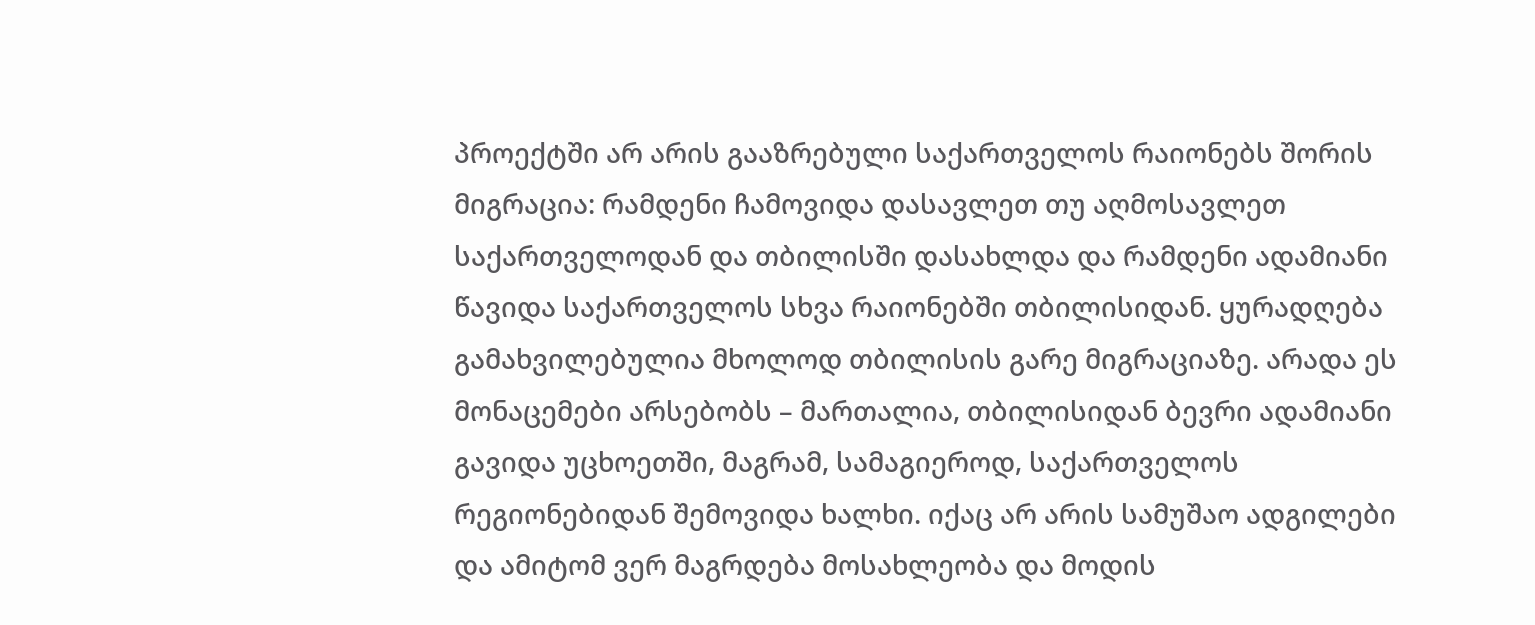პროექტში არ არის გააზრებული საქართველოს რაიონებს შორის მიგრაცია: რამდენი ჩამოვიდა დასავლეთ თუ აღმოსავლეთ საქართველოდან და თბილისში დასახლდა და რამდენი ადამიანი წავიდა საქართველოს სხვა რაიონებში თბილისიდან. ყურადღება გამახვილებულია მხოლოდ თბილისის გარე მიგრაციაზე. არადა ეს მონაცემები არსებობს – მართალია, თბილისიდან ბევრი ადამიანი გავიდა უცხოეთში, მაგრამ, სამაგიეროდ, საქართველოს რეგიონებიდან შემოვიდა ხალხი. იქაც არ არის სამუშაო ადგილები და ამიტომ ვერ მაგრდება მოსახლეობა და მოდის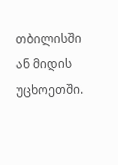თბილისში ან მიდის უცხოეთში.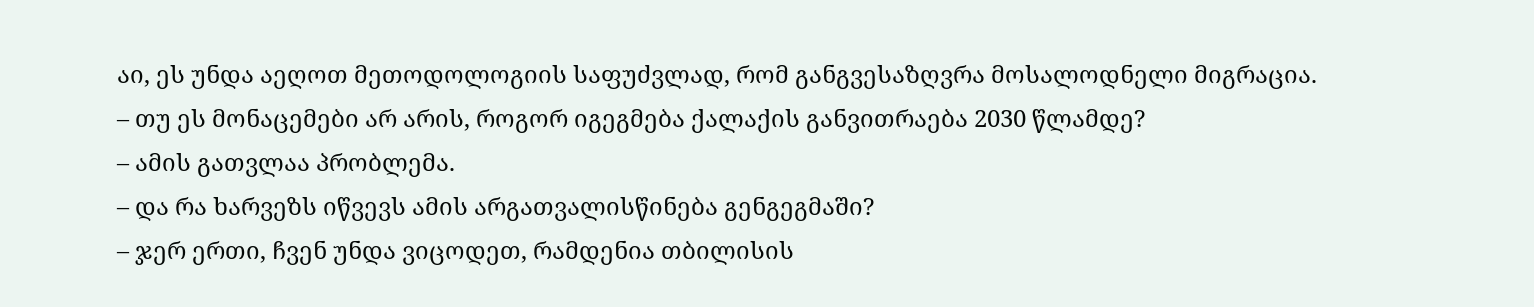აი, ეს უნდა აეღოთ მეთოდოლოგიის საფუძვლად, რომ განგვესაზღვრა მოსალოდნელი მიგრაცია.
– თუ ეს მონაცემები არ არის, როგორ იგეგმება ქალაქის განვითრაება 2030 წლამდე?
– ამის გათვლაა პრობლემა.
– და რა ხარვეზს იწვევს ამის არგათვალისწინება გენგეგმაში?
– ჯერ ერთი, ჩვენ უნდა ვიცოდეთ, რამდენია თბილისის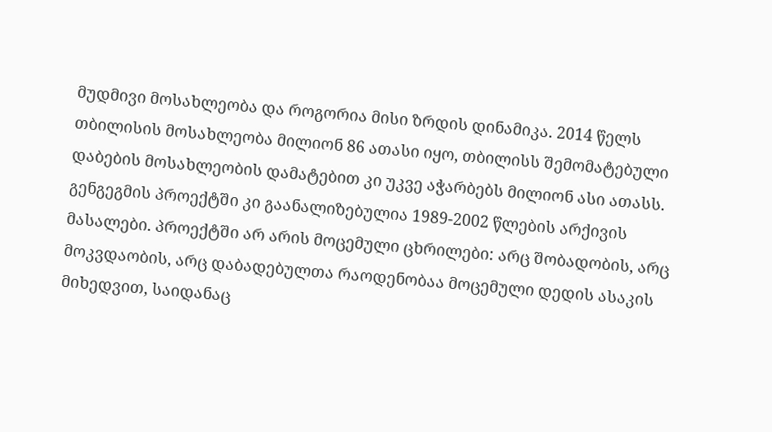მუდმივი მოსახლეობა და როგორია მისი ზრდის დინამიკა. 2014 წელს თბილისის მოსახლეობა მილიონ 86 ათასი იყო, თბილისს შემომატებული დაბების მოსახლეობის დამატებით კი უკვე აჭარბებს მილიონ ასი ათასს. გენგეგმის პროექტში კი გაანალიზებულია 1989-2002 წლების არქივის მასალები. პროექტში არ არის მოცემული ცხრილები: არც შობადობის, არც მოკვდაობის, არც დაბადებულთა რაოდენობაა მოცემული დედის ასაკის მიხედვით, საიდანაც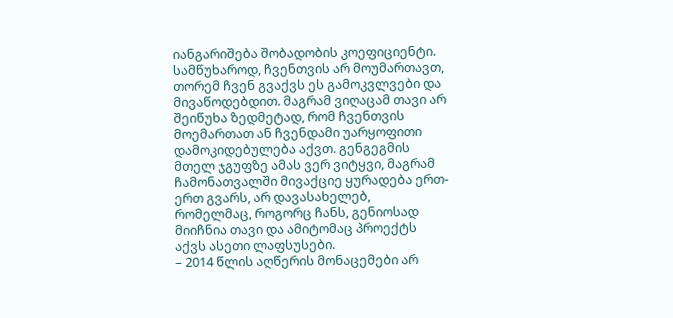იანგარიშება შობადობის კოეფიციენტი. სამწუხაროდ, ჩვენთვის არ მოუმართავთ, თორემ ჩვენ გვაქვს ეს გამოკვლვები და მივაწოდებდით. მაგრამ ვიღაცამ თავი არ შეიწუხა ზედმეტად, რომ ჩვენთვის მოემართათ ან ჩვენდამი უარყოფითი დამოკიდებულება აქვთ. გენგეგმის მთელ ჯგუფზე ამას ვერ ვიტყვი, მაგრამ ჩამონათვალში მივაქციე ყურადება ერთ-ერთ გვარს, არ დავასახელებ, რომელმაც, როგორც ჩანს, გენიოსად მიიჩნია თავი და ამიტომაც პროექტს აქვს ასეთი ლაფსუსები.
– 2014 წლის აღწერის მონაცემები არ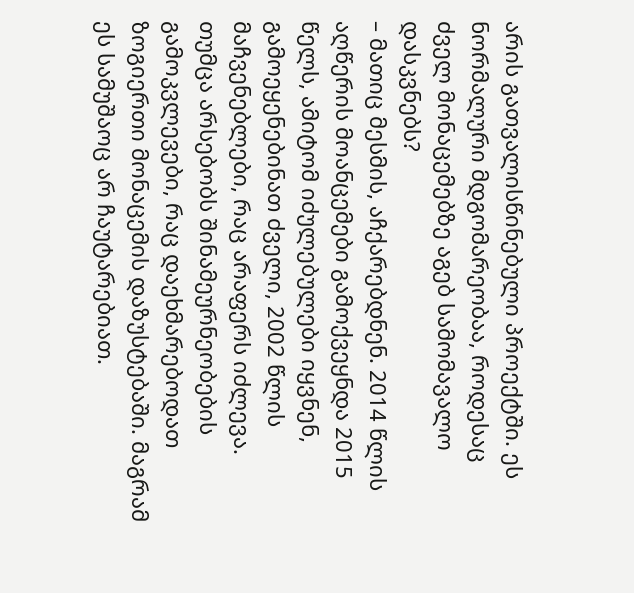არის გათვალისწინებული პროექტში. ეს ნორმალური მდგომარეობაა, როდესაც ძველ მონაცემებზე აგებ სამომავალო დასკვნებს?
– მათიც მესმის, აჩქარებდნენ. 2014 წლის აღწერის მოანცემები გამოქვეყნდა 2015 წელს, ამიტომ იძულებულები იყვნენ, გამოეყენებინათ ძველი, 2002 წლის მაჩვენებლები, რაც არაფერს იძლევა. თუმცა არსებობს შინამეურნეობების გამოკვლევები, რაც დაეხმარებოდათ ზოგიერთი მონაცემის დაზუსტებაში. მაგრამ ეს სამუშაოც არ ჩაუტარებიათ.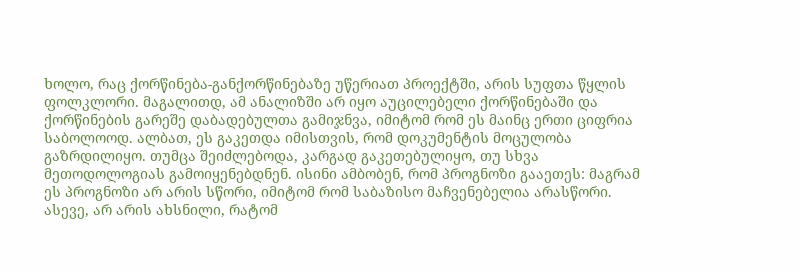ხოლო, რაც ქორწინება-განქორწინებაზე უწერიათ პროექტში, არის სუფთა წყლის ფოლკლორი. მაგალითდ, ამ ანალიზში არ იყო აუცილებელი ქორწინებაში და ქორწინების გარეშე დაბადებულთა გამიჯნვა, იმიტომ რომ ეს მაინც ერთი ციფრია საბოლოოდ. ალბათ, ეს გაკეთდა იმისთვის, რომ დოკუმენტის მოცულობა გაზრდილიყო. თუმცა შეიძლებოდა, კარგად გაკეთებულიყო, თუ სხვა მეთოდოლოგიას გამოიყენებდნენ. ისინი ამბობენ, რომ პროგნოზი გააეთეს: მაგრამ ეს პროგნოზი არ არის სწორი, იმიტომ რომ საბაზისო მაჩვენებელია არასწორი. ასევე, არ არის ახსნილი, რატომ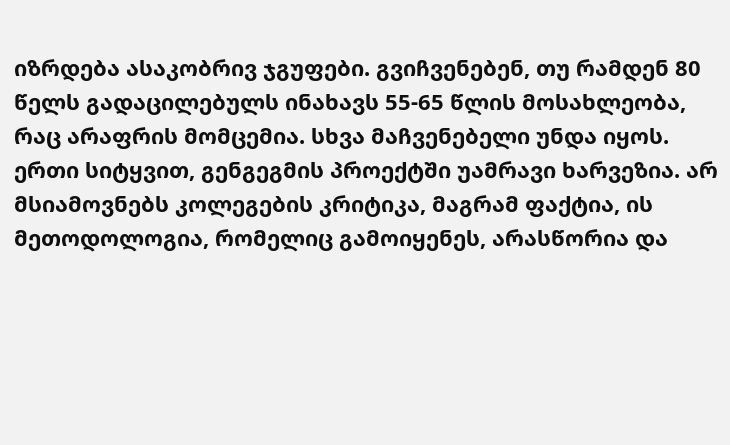იზრდება ასაკობრივ ჯგუფები. გვიჩვენებენ, თუ რამდენ 80 წელს გადაცილებულს ინახავს 55-65 წლის მოსახლეობა, რაც არაფრის მომცემია. სხვა მაჩვენებელი უნდა იყოს. ერთი სიტყვით, გენგეგმის პროექტში უამრავი ხარვეზია. არ მსიამოვნებს კოლეგების კრიტიკა, მაგრამ ფაქტია, ის მეთოდოლოგია, რომელიც გამოიყენეს, არასწორია და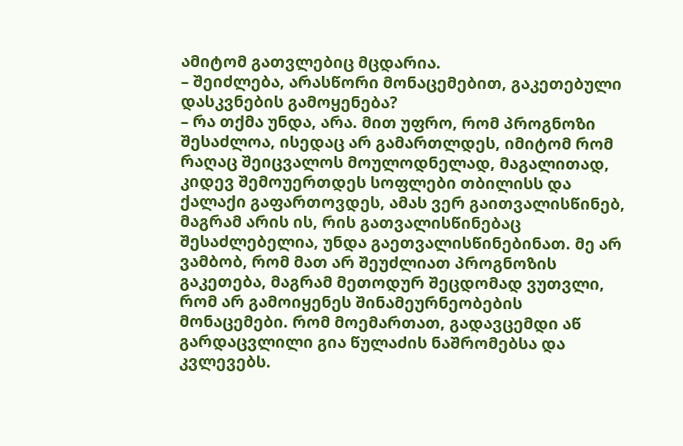ამიტომ გათვლებიც მცდარია.
– შეიძლება, არასწორი მონაცემებით, გაკეთებული დასკვნების გამოყენება?
– რა თქმა უნდა, არა. მით უფრო, რომ პროგნოზი შესაძლოა, ისედაც არ გამართლდეს, იმიტომ რომ რაღაც შეიცვალოს მოულოდნელად, მაგალითად, კიდევ შემოუერთდეს სოფლები თბილისს და ქალაქი გაფართოვდეს, ამას ვერ გაითვალისწინებ, მაგრამ არის ის, რის გათვალისწინებაც შესაძლებელია, უნდა გაეთვალისწინებინათ. მე არ ვამბობ, რომ მათ არ შეუძლიათ პროგნოზის გაკეთება, მაგრამ მეთოდურ შეცდომად ვუთვლი, რომ არ გამოიყენეს შინამეურნეობების მონაცემები. რომ მოემართათ, გადავცემდი აწ გარდაცვლილი გია წულაძის ნაშრომებსა და კვლევებს.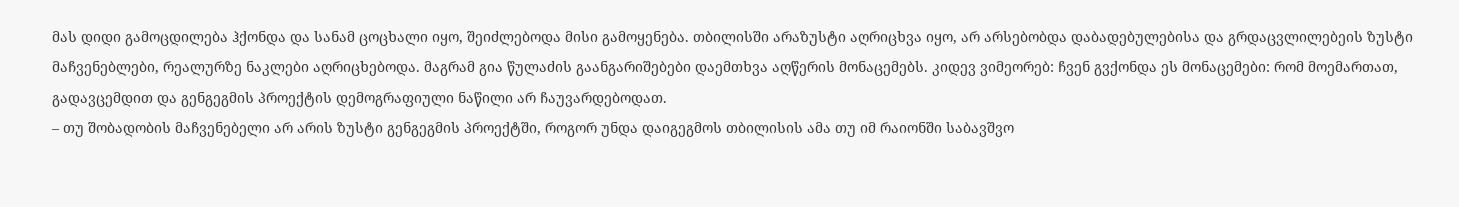მას დიდი გამოცდილება ჰქონდა და სანამ ცოცხალი იყო, შეიძლებოდა მისი გამოყენება. თბილისში არაზუსტი აღრიცხვა იყო, არ არსებობდა დაბადებულებისა და გრდაცვლილებეის ზუსტი მაჩვენებლები, რეალურზე ნაკლები აღრიცხებოდა. მაგრამ გია წულაძის გაანგარიშებები დაემთხვა აღწერის მონაცემებს. კიდევ ვიმეორებ: ჩვენ გვქონდა ეს მონაცემები: რომ მოემართათ, გადავცემდით და გენგეგმის პროექტის დემოგრაფიული ნაწილი არ ჩაუვარდებოდათ.
– თუ შობადობის მაჩვენებელი არ არის ზუსტი გენგეგმის პროექტში, როგორ უნდა დაიგეგმოს თბილისის ამა თუ იმ რაიონში საბავშვო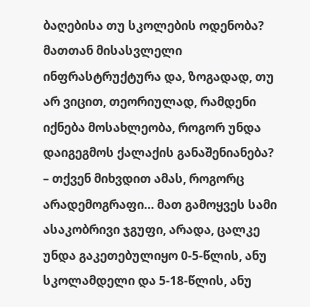ბაღებისა თუ სკოლების ოდენობა? მათთან მისასვლელი ინფრასტრუქტურა და, ზოგადად, თუ არ ვიცით, თეორიულად, რამდენი იქნება მოსახლეობა, როგორ უნდა დაიგეგმოს ქალაქის განაშენიანება?
– თქვენ მიხვდით ამას, როგორც არადემოგრაფი… მათ გამოყვეს სამი ასაკობრივი ჯგუფი, არადა, ცალკე უნდა გაკეთებულიყო 0-5-წლის, ანუ სკოლამდელი და 5-18-წლის, ანუ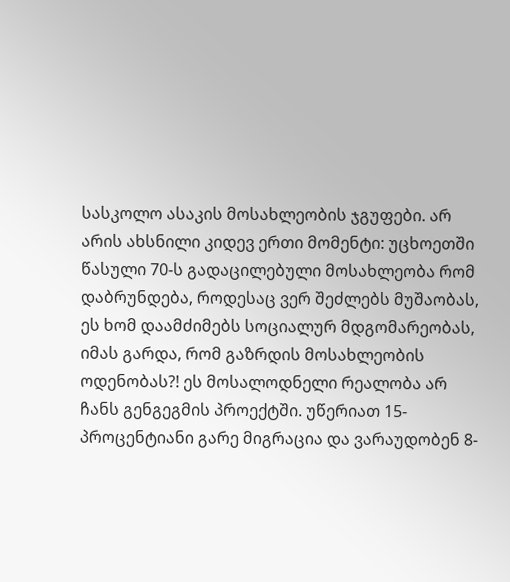სასკოლო ასაკის მოსახლეობის ჯგუფები. არ არის ახსნილი კიდევ ერთი მომენტი: უცხოეთში წასული 70-ს გადაცილებული მოსახლეობა რომ დაბრუნდება, როდესაც ვერ შეძლებს მუშაობას, ეს ხომ დაამძიმებს სოციალურ მდგომარეობას, იმას გარდა, რომ გაზრდის მოსახლეობის ოდენობას?! ეს მოსალოდნელი რეალობა არ ჩანს გენგეგმის პროექტში. უწერიათ 15-პროცენტიანი გარე მიგრაცია და ვარაუდობენ 8-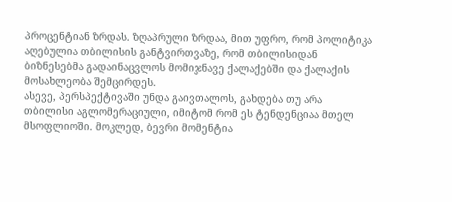პროცენტიან ზრდას. ზღაპრული ზრდაა, მით უფრო, რომ პოლიტიკა აღებულია თბილისის განტვირთვაზე, რომ თბილისიდან ბიზნესებმა გადაინაცვლოს მომიჯნავე ქალაქებში და ქალაქის მოსახლეობა შემცირდეს.
ასევე, პერსპექტივაში უნდა გაივთალოს, გახდება თუ არა თბილისი აგლომერაციული, იმიტომ რომ ეს ტენდენციაა მთელ მსოფლიოში. მოკლედ, ბევრი მომენტია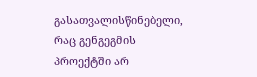გასათვალისწინებელი, რაც გენგეგმის პროექტში არ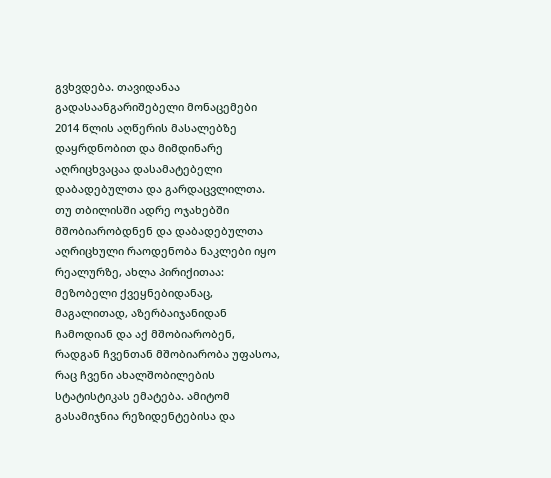გვხვდება. თავიდანაა გადასაანგარიშებელი მონაცემები 2014 წლის აღწერის მასალებზე დაყრდნობით და მიმდინარე აღრიცხვაცაა დასამატებელი დაბადებულთა და გარდაცვლილთა.
თუ თბილისში ადრე ოჯახებში მშობიარობდნენ და დაბადებულთა აღრიცხული რაოდენობა ნაკლები იყო რეალურზე, ახლა პირიქითაა: მეზობელი ქვეყნებიდანაც, მაგალითად, აზერბაიჯანიდან ჩამოდიან და აქ მშობიარობენ, რადგან ჩვენთან მშობიარობა უფასოა, რაც ჩვენი ახალშობილების სტატისტიკას ემატება. ამიტომ გასამიჯნია რეზიდენტებისა და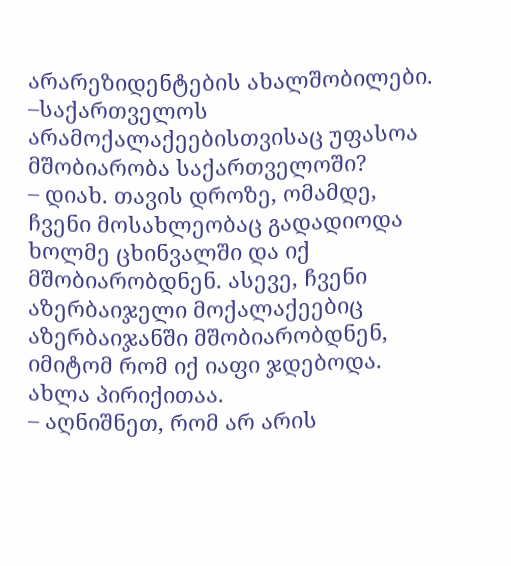არარეზიდენტების ახალშობილები.
–საქართველოს არამოქალაქეებისთვისაც უფასოა მშობიარობა საქართველოში?
– დიახ. თავის დროზე, ომამდე, ჩვენი მოსახლეობაც გადადიოდა ხოლმე ცხინვალში და იქ მშობიარობდნენ. ასევე, ჩვენი აზერბაიჯელი მოქალაქეებიც აზერბაიჯანში მშობიარობდნენ, იმიტომ რომ იქ იაფი ჯდებოდა. ახლა პირიქითაა.
– აღნიშნეთ, რომ არ არის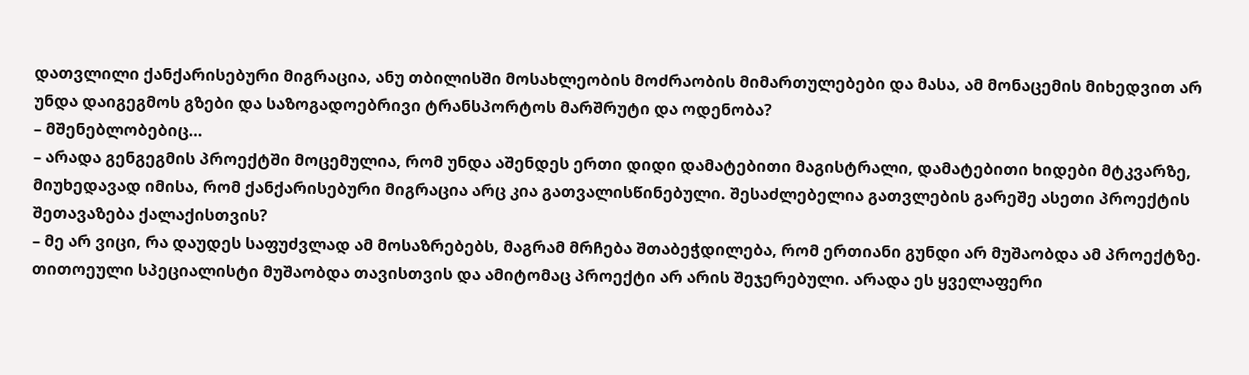დათვლილი ქანქარისებური მიგრაცია, ანუ თბილისში მოსახლეობის მოძრაობის მიმართულებები და მასა, ამ მონაცემის მიხედვით არ უნდა დაიგეგმოს გზები და საზოგადოებრივი ტრანსპორტოს მარშრუტი და ოდენობა?
– მშენებლობებიც…
– არადა გენგეგმის პროექტში მოცემულია, რომ უნდა აშენდეს ერთი დიდი დამატებითი მაგისტრალი, დამატებითი ხიდები მტკვარზე, მიუხედავად იმისა, რომ ქანქარისებური მიგრაცია არც კია გათვალისწინებული. შესაძლებელია გათვლების გარეშე ასეთი პროექტის შეთავაზება ქალაქისთვის?
– მე არ ვიცი, რა დაუდეს საფუძვლად ამ მოსაზრებებს, მაგრამ მრჩება შთაბეჭდილება, რომ ერთიანი გუნდი არ მუშაობდა ამ პროექტზე. თითოეული სპეციალისტი მუშაობდა თავისთვის და ამიტომაც პროექტი არ არის შეჯერებული. არადა ეს ყველაფერი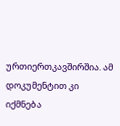ურთიერთკავშირშია. ამ დოკუმენტით კი იქმნება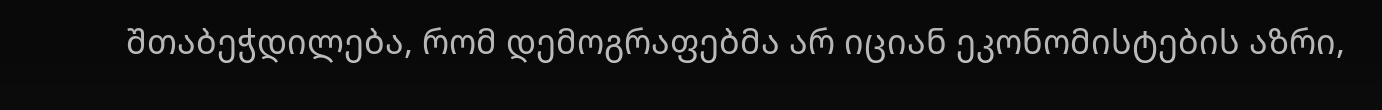შთაბეჭდილება, რომ დემოგრაფებმა არ იციან ეკონომისტების აზრი,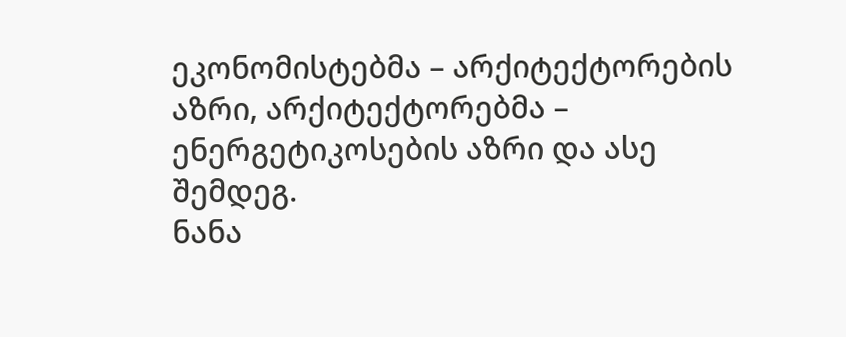ეკონომისტებმა – არქიტექტორების აზრი, არქიტექტორებმა – ენერგეტიკოსების აზრი და ასე შემდეგ.
ნანა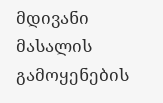მდივანი
მასალის გამოყენების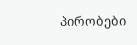პირობები